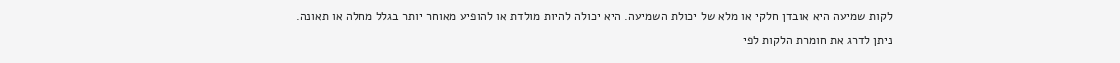לקות שמיעה היא אובדן חלקי או מלא של יכולת השמיעה. היא יכולה להיות מולדת או להופיע מאוחר יותר בגלל מחלה או תאונה.
ניתן לדרג את חומרת הלקות לפי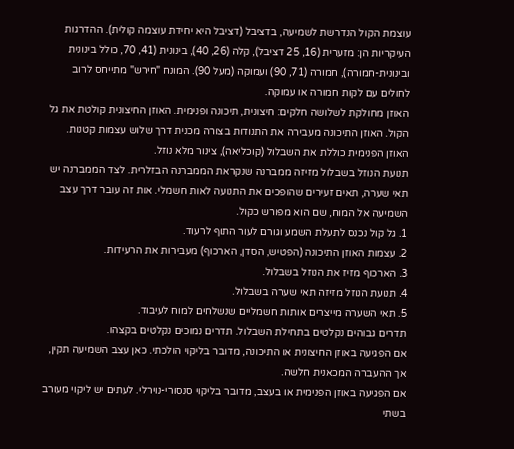עוצמת הקול הנדרשת לשמיעה, בדציבל (דציבל היא יחידת עוצמה קולית). ההדרגות העיקריות הן: מזערית (16, 25 דציבל), קלה (26, 40), בינונית (41, 70, כולל בינונית ובינונית-חמורה), חמורה (71, 90) ועמוקה (מעל 90). המונח "חירש" מתייחס לרוב לחולים עם לקות חמורה או עמוקה.
האוזן מחולקת לשלושה חלקים: חיצונית, תיכונה ופנימית. האוזן החיצונית קולטת את גל הקול. האוזן התיכונה מעבירה את התנודות בצורה מכנית דרך שלוש עצמות קטנות. האוזן הפנימית כוללת את השבלול (קוכליאה), צינור מלא נוזל.
תנועת הנוזל בשבלול מזיזה ממברנה שנקראת הממברנה הבזלרית. לצד הממברנה יש תאי שערה, תאים זעירים שהופכים את התנועה לאות חשמלי. אות זה עובר דרך עצב השמיעה אל המוח, שם הוא מפורש כקול.
1. גל קול נכנס לתעלת השמע וגורם לעור התוף לרעוד.
2. עצמות האוזן התיכונה (הפטיש, הסדן, הארכוף) מעבירות את הרעידות.
3. הארכוף מזיז את הנוזל בשבלול.
4. תנועת הנוזל מזיזה תאי שערה בשבלול.
5. תאי השערה מייצרים אותות חשמליים שנשלחים למוח לעיבוד.
תדרים גבוהים נקלטים בתחילת השבלול. תדרים נמוכים נקלטים בקצהו.
אם הפגיעה באוזן החיצונית או התיכונה, מדובר בליקוי הולכתי. כאן עצב השמיעה תקין, אך ההעברה המכאנית חלשה.
אם הפגיעה באוזן הפנימית או בעצב, מדובר בליקוי סנסורי-נוירלי. לעתים יש ליקוי מעורב בשתי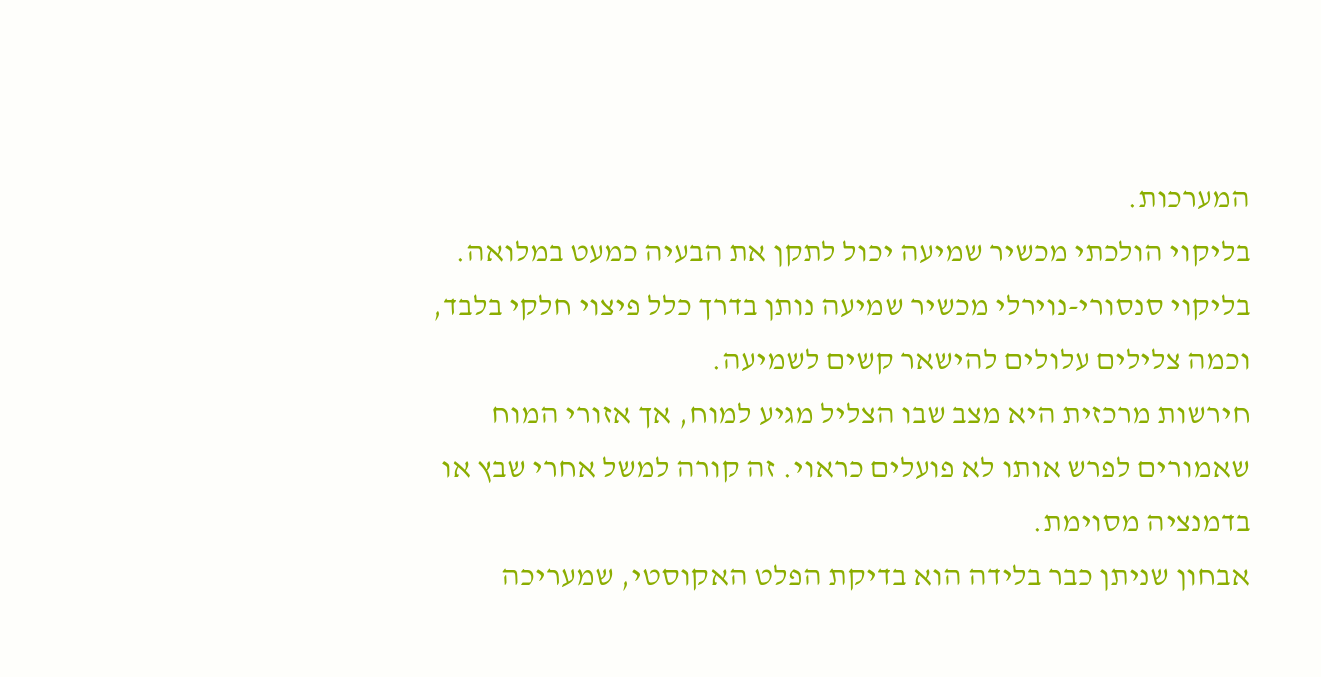המערכות.
בליקוי הולכתי מכשיר שמיעה יכול לתקן את הבעיה כמעט במלואה. בליקוי סנסורי-נוירלי מכשיר שמיעה נותן בדרך כלל פיצוי חלקי בלבד, וכמה צלילים עלולים להישאר קשים לשמיעה.
חירשות מרכזית היא מצב שבו הצליל מגיע למוח, אך אזורי המוח שאמורים לפרש אותו לא פועלים כראוי. זה קורה למשל אחרי שבץ או בדמנציה מסוימת.
אבחון שניתן כבר בלידה הוא בדיקת הפלט האקוסטי, שמעריכה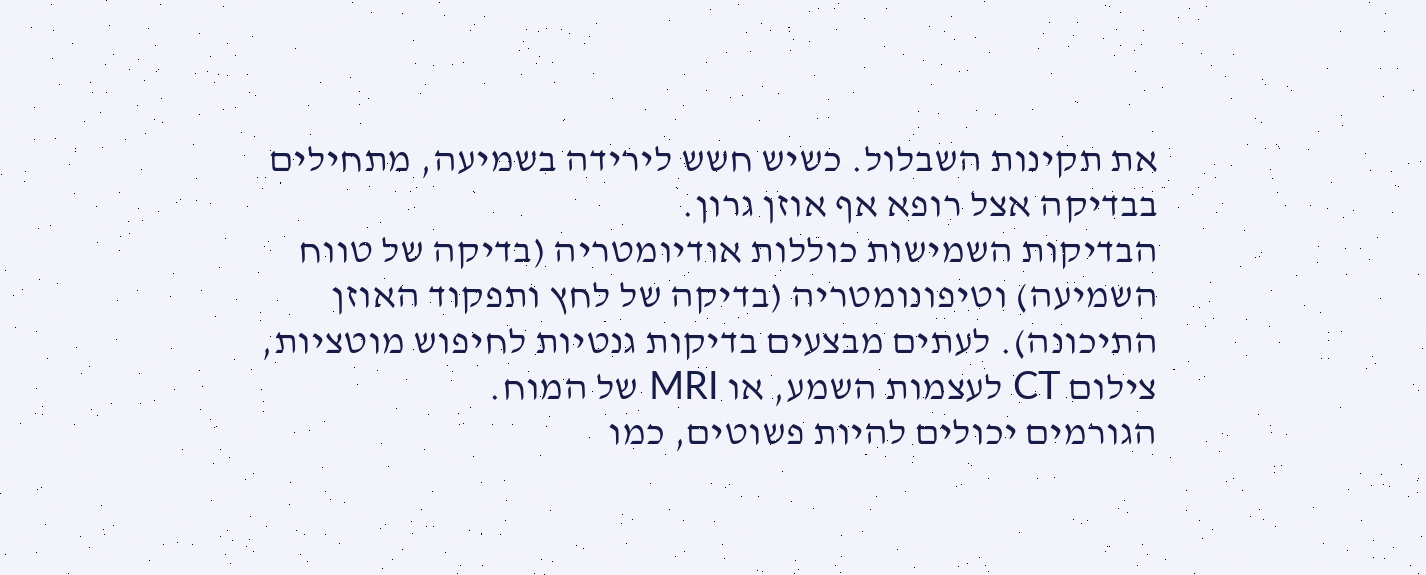את תקינות השבלול. כשיש חשש לירידה בשמיעה, מתחילים בבדיקה אצל רופא אף אוזן גרון.
הבדיקות השמישות כוללות אודיומטריה (בדיקה של טווח השמיעה) וטיפונומטריה (בדיקה של לחץ ותפקוד האוזן התיכונה). לעתים מבצעים בדיקות גנטיות לחיפוש מוטציות, צילום CT לעצמות השמע, או MRI של המוח.
הגורמים יכולים להיות פשוטים, כמו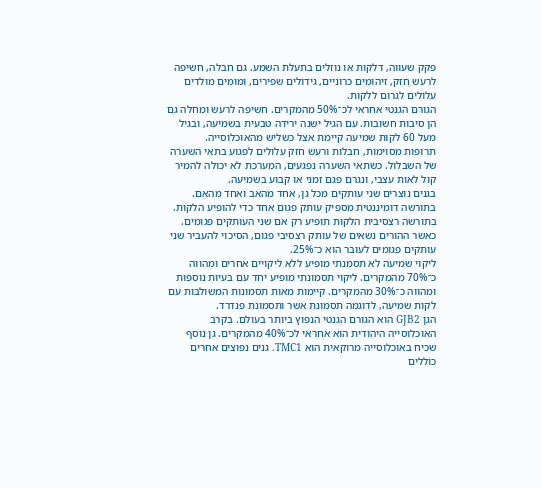פקק שעווה, דלקות או נוזלים בתעלת השמע. גם חבלה, חשיפה לרעש חזק, זיהומים כרוניים, גידולים שפירים, ומומים מולדים עלולים לגרום ללקות.
הגורם הגנטי אחראי לכ־50% מהמקרים. חשיפה לרעש ומחלה גם הן סיבות חשובות. עם הגיל ישנה ירידה טבעית בשמיעה, ובגיל מעל 60 לקות שמיעה קיימת אצל כשליש מהאוכלוסייה.
תרופות מסוימות, חבלות ורעש חזק עלולים לפגוע בתאי השערה של השבלול. כשתאי השערה נפגעים, המערכת לא יכולה להמיר קול לאות עצבי, ונגרם פגם זמני או קבוע בשמיעה.
בגנים נוצרים שני עותקים מכל גן, אחד מהאב ואחד מהאם. בתורשה דומיננטית מספיק עותק פגום אחד כדי להופיע הלקות.
בתורשה רצסיבית הלקות תופיע רק אם שני העותקים פגומים. כאשר ההורים נשאים של עותק רצסיבי פגום, הסיכוי להעביר שני עותקים פגומים לעובר הוא כ־25%.
ליקוי שמיעה לא תסמנתי מופיע ללא ליקויים אחרים ומהווה כ־70% מהמקרים. ליקוי תסמונתי מופיע יחד עם בעיות נוספות ומהווה כ־30% מהמקרים. קיימות מאות תסמונות המשולבות עם לקות שמיעה, לדוגמה תסמונת אשר ותסמונת פנדרד.
הגן GJB2 הוא הגורם הגנטי הנפוץ ביותר בעולם. בקרב האוכלוסייה היהודית הוא אחראי לכ־40% מהמקרים. גן נוסף שכיח באוכלוסייה מרוקאית הוא TMC1. גנים נפוצים אחרים כוללים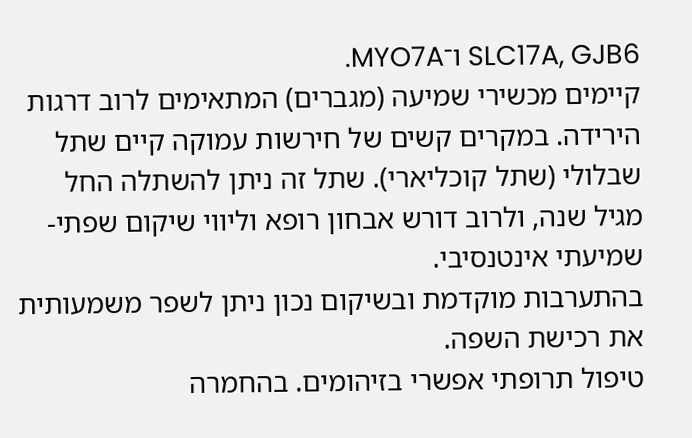SLC17A, GJB6 ו־MYO7A.
קיימים מכשירי שמיעה (מגברים) המתאימים לרוב דרגות הירידה. במקרים קשים של חירשות עמוקה קיים שתל שבלולי (שתל קוכליארי). שתל זה ניתן להשתלה החל מגיל שנה, ולרוב דורש אבחון רופא וליווי שיקום שפתי-שמיעתי אינטנסיבי.
בהתערבות מוקדמת ובשיקום נכון ניתן לשפר משמעותית את רכישת השפה.
טיפול תרופתי אפשרי בזיהומים. בהחמרה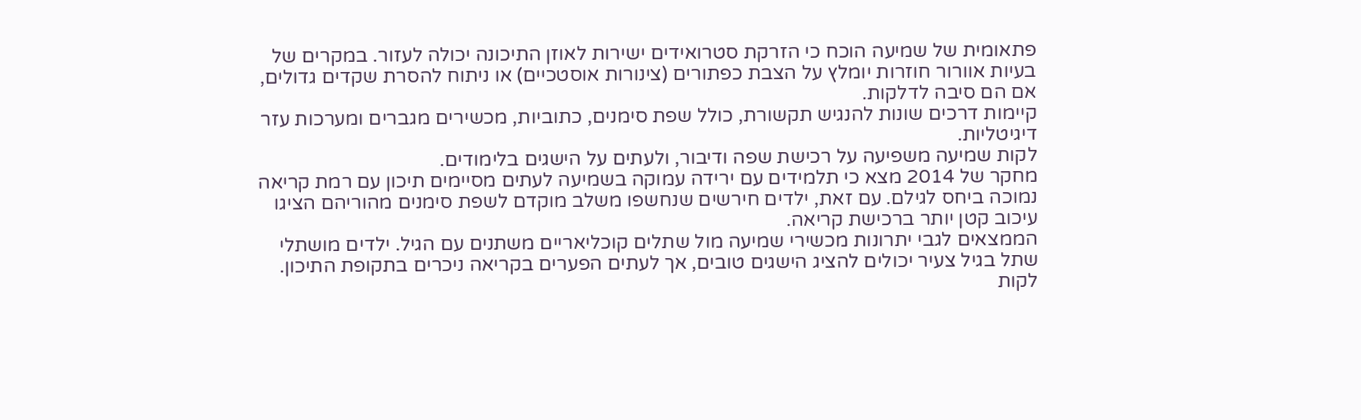פתאומית של שמיעה הוכח כי הזרקת סטרואידים ישירות לאוזן התיכונה יכולה לעזור. במקרים של בעיות אוורור חוזרות יומלץ על הצבת כפתורים (צינורות אוסטכיים) או ניתוח להסרת שקדים גדולים, אם הם סיבה לדלקות.
קיימות דרכים שונות להנגיש תקשורת, כולל שפת סימנים, כתוביות, מכשירים מגברים ומערכות עזר דיגיטליות.
לקות שמיעה משפיעה על רכישת שפה ודיבור, ולעתים על הישגים בלימודים.
מחקר של 2014 מצא כי תלמידים עם ירידה עמוקה בשמיעה לעתים מסיימים תיכון עם רמת קריאה נמוכה ביחס לגילם. עם זאת, ילדים חירשים שנחשפו משלב מוקדם לשפת סימנים מהוריהם הציגו עיכוב קטן יותר ברכישת קריאה.
הממצאים לגבי יתרונות מכשירי שמיעה מול שתלים קוכליאריים משתנים עם הגיל. ילדים מושתלי שתל בגיל צעיר יכולים להציג הישגים טובים, אך לעתים הפערים בקריאה ניכרים בתקופת התיכון.
לקות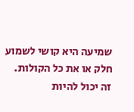שמיעה היא קושי לשמוע חלק או את כל הקולות. זה יכול להיות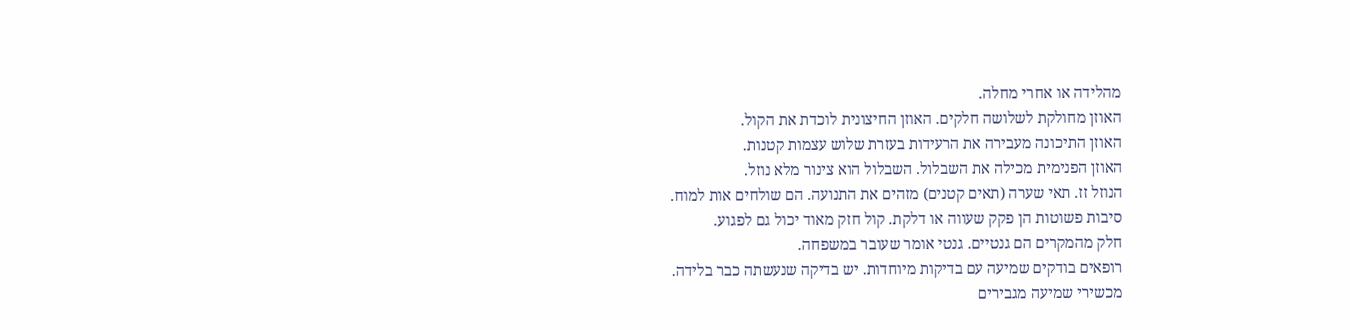מהלידה או אחרי מחלה.
האוזן מחולקת לשלושה חלקים. האוזן החיצונית לוכדת את הקול.
האוזן התיכונה מעבירה את הרעידות בעזרת שלוש עצמות קטנות.
האוזן הפנימית מכילה את השבלול. השבלול הוא צינור מלא נוזל.
הנוזל זז. תאי שערה (תאים קטנים) מזהים את התנועה. הם שולחים אות למוח.
סיבות פשוטות הן פקק שעווה או דלקת. קול חזק מאוד יכול גם לפגוע.
חלק מהמקרים הם גנטיים. גנטי אומר שעובר במשפחה.
רופאים בודקים שמיעה עם בדיקות מיוחדות. יש בדיקה שנעשתה כבר בלידה.
מכשירי שמיעה מגבירים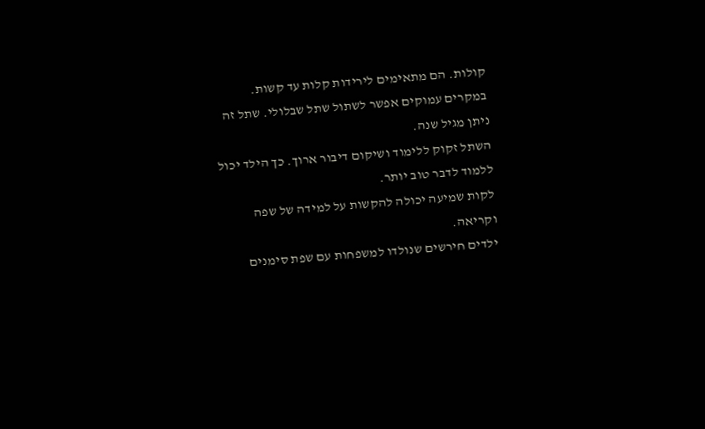קולות. הם מתאימים לירידות קלות עד קשות.
במקרים עמוקים אפשר לשתול שתל שבלולי. שתל זה ניתן מגיל שנה.
השתל זקוק ללימוד ושיקום דיבור ארוך. כך הילד יכול ללמוד לדבר טוב יותר.
לקות שמיעה יכולה להקשות על למידה של שפה וקריאה.
ילדים חירשים שנולדו למשפחות עם שפת סימנים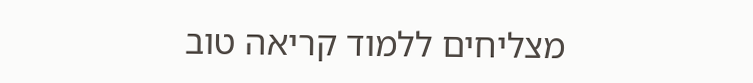מצליחים ללמוד קריאה טוב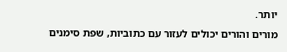יותר.
מורים והורים יכולים לעזור עם כתוביות, שפת סימנים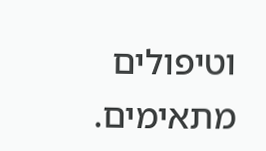וטיפולים מתאימים.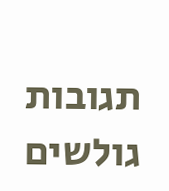תגובות גולשים